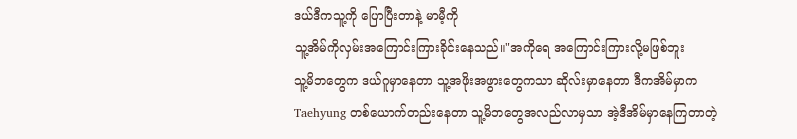ဒယ်ဒီကသူ့ကို ပြောပြီးတာနဲ့ မာမီ့ကို
သူ့အိမ်ကိုလှမ်းအကြောင်းကြားခိုင်းနေသည်။"အကိုရေ အကြောင်းကြားလို့မဖြစ်ဘူး
သူ့မိဘတွေက ဒယ်ဂူမှာနေတာ သူ့အဖိုးအဖွားတွေကသာ ဆိုလ်းမှာနေတာ ဒီကအိမ်မှာက Taehyung တစ်ယောက်တည်းနေတာ သူ့မိဘတွေအလည်လာမှသာ အဲ့ဒီအိမ်မှာနေကြတာတဲ့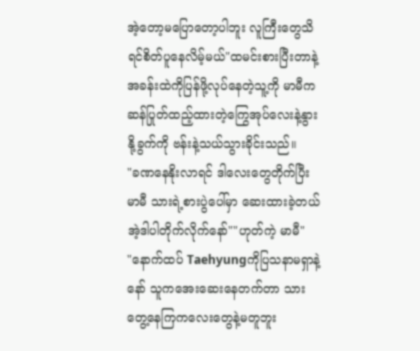အဲ့တော့မပြောတော့ပါဘူး လူကြီးတွေသိရင်စိတ်ပူနေလိမ့်မယ်"ထမင်းစားပြီးတာနဲ့ အခန်းထဲကိုပြန်ဖို့လုပ်နေတဲ့သူ့ကို မာမီက ဆန်ပြုတ်ထည့်ထားတဲ့ကြွေအုပ်လေးနဲ့နွားနို့ခွက်ကို ဗန်းနဲ့သယ်သွားခိုင်းသည်။
"ခဏနေနိုးလာရင် ဒါလေးတွေတိုက်ပြီး
မာမီ သားရဲ့စားပွဲပေါ်မှာ ဆေးထားခဲ့တယ် အဲ့ဒါပါတိုက်လိုက်နော်""ဟုတ်ကဲ့ မာမီ"
"နောက်ထပ် Taehyungကိုပြသနာမရှာနဲ့နော် သူကအေးဆေးနေတက်တာ သားတွေ့နေကြကလေးတွေနဲ့မတူဘူး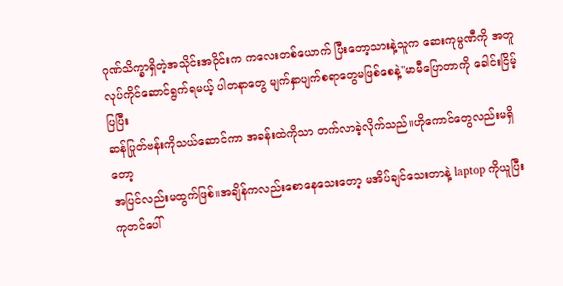ဂုဏ်သိက္ခာရှိတဲ့အသိုင်းအဝိုင်းက ကလေးတစ်ယောက် ပြီးတော့သားနဲ့သူက ဆေးကုမ္ပဏီကို အတူလုပ်ကိုင်ဆောင်ရွက်ရမယ့် ပါတနာတွေ မျက်နှာပျက်စရာတွေမဖြစ်စေနဲ့"မာမီပြောတာကို ခေါင်းငြိမ့်ပြပြီး
ဆန်ပြုတ်ဗန်းကိုသယ်ဆောင်ကာ အခန်းထဲကိုသာ တက်လာခဲ့လိုက်သည်။ဟိုကောင်တွေလည်းမရှိတော့
အပြင်လည်းမထွက်ဖြစ်။အချိန်ကလည်းစောနေသေးတော့ မအိပ်ချင်သေးတာနဲ့ laptop ကိုယူပြီးကုတင်ပေါ်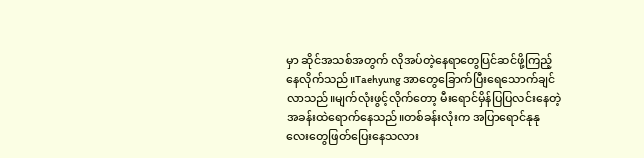မှာ ဆိုင်အသစ်အတွက် လိုအပ်တဲ့နေရာတွေပြင်ဆင်ဖို့ကြည့်နေလိုက်သည်။Taehyung အာတွေခြောက်ပြီးရေသောက်ချင်လာသည်။မျက်လုံးဖွင့်လိုက်တော့ မီးရောင်မှိန်ပြပြလင်းနေတဲ့အခန်းထဲရောက်နေသည်။တစ်ခန်းလုံးက အပြာရောင်နုနုလေးတွေဖြတ်ပြေးနေသလား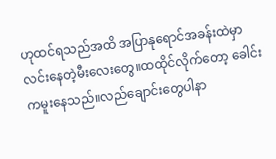ဟုထင်ရသည်အထိ အပြာနုရောင်အခန်းထဲမှာ လင်းနေတဲ့မီးလေးတွေ။ထထိုင်လိုက်တော့ ခေါင်းကမူးနေသည်။လည်ချောင်းတွေပါနာ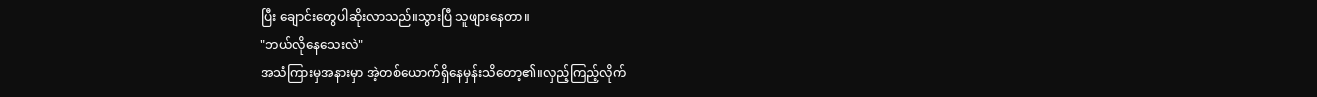ပြီး ချောင်းတွေပါဆိုးလာသည်။သွားပြီ သူဖျားနေတာ။
"ဘယ်လိုနေသေးလဲ"
အသံကြားမှအနားမှာ အဲ့တစ်ယောက်ရှိနေမှန်းသိတော့၏။လှည့်ကြည့်လိုက်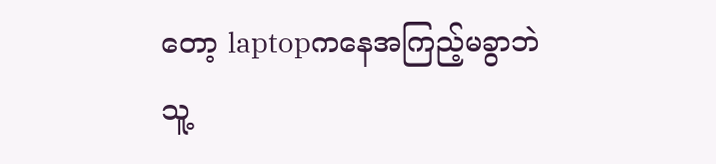တော့ laptopကနေအကြည့်မခွာဘဲ သူ့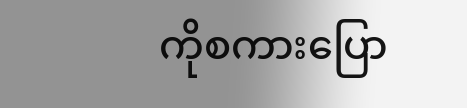ကိုစကားပြော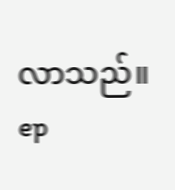လာသည်။
ep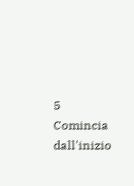5
Comincia dall'inizio